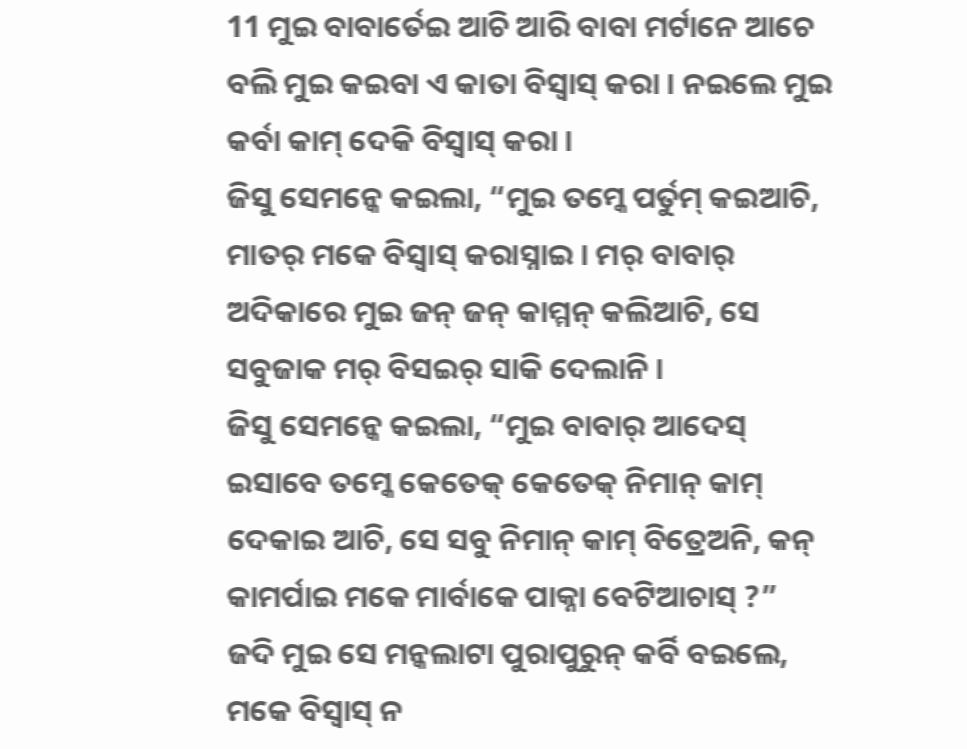11 ମୁଇ ବାବାର୍ତେଇ ଆଚି ଆରି ବାବା ମର୍ଟାନେ ଆଚେ ବଲି ମୁଇ କଇବା ଏ କାତା ବିସ୍ବାସ୍ କରା । ନଇଲେ ମୁଇ କର୍ବା କାମ୍ ଦେକି ବିସ୍ବାସ୍ କରା ।
ଜିସୁ ସେମନ୍କେ କଇଲା, “ମୁଇ ତମ୍କେ ପର୍ତୁମ୍ କଇଆଚି, ମାତର୍ ମକେ ବିସ୍ବାସ୍ କରାସ୍ନାଇ । ମର୍ ବାବାର୍ ଅଦିକାରେ ମୁଇ ଜନ୍ ଜନ୍ କାମ୍ମନ୍ କଲିଆଚି, ସେ ସବୁଜାକ ମର୍ ବିସଇର୍ ସାକି ଦେଲାନି ।
ଜିସୁ ସେମନ୍କେ କଇଲା, “ମୁଇ ବାବାର୍ ଆଦେସ୍ ଇସାବେ ତମ୍କେ କେତେକ୍ କେତେକ୍ ନିମାନ୍ କାମ୍ ଦେକାଇ ଆଚି, ସେ ସବୁ ନିମାନ୍ କାମ୍ ବିତ୍ରେଅନି, କନ୍ କାମର୍ପାଇ ମକେ ମାର୍ବାକେ ପାକ୍ନା ବେଟିଆଚାସ୍ ?”
ଜଦି ମୁଇ ସେ ମନ୍କଲାଟା ପୁରାପୁରୁନ୍ କର୍ବି ବଇଲେ, ମକେ ବିସ୍ବାସ୍ ନ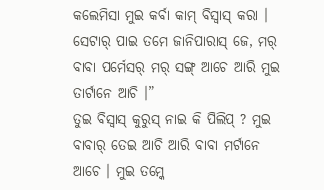କଲେମିସା ମୁଇ କର୍ବା କାମ୍ ବିସ୍ବାସ୍ କରା । ସେଟାର୍ ପାଇ ତମେ ଜାନିପାରାସ୍ ଜେ, ମର୍ ବାବା ପର୍ମେସର୍ ମର୍ ସଙ୍ଗ୍ ଆଚେ ଆରି ମୁଇ ତାର୍ଟାନେ ଆଚି ।”
ତୁଇ ବିସ୍ବାସ୍ କୁରୁସ୍ ନାଇ କି ପିଲିପ୍ ? ମୁଇ ବାବାର୍ ତେଇ ଆଚି ଆରି ବାବା ମର୍ଟାନେ ଆଚେ । ମୁଇ ତମ୍କେ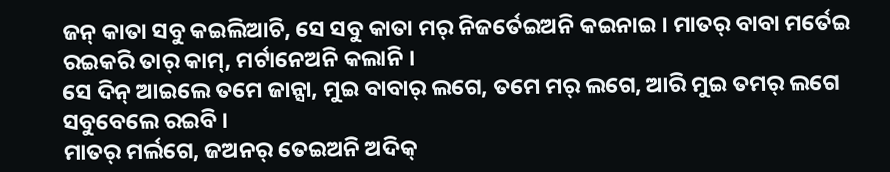ଜନ୍ କାତା ସବୁ କଇଲିଆଚି, ସେ ସବୁ କାତା ମର୍ ନିଜର୍ତେଇଅନି କଇନାଇ । ମାତର୍ ବାବା ମର୍ତେଇ ରଇକରି ତାର୍ କାମ୍, ମର୍ଟାନେଅନି କଲାନି ।
ସେ ଦିନ୍ ଆଇଲେ ତମେ ଜାନ୍ସା, ମୁଇ ବାବାର୍ ଲଗେ, ତମେ ମର୍ ଲଗେ, ଆରି ମୁଇ ତମର୍ ଲଗେ ସବୁବେଲେ ରଇବି ।
ମାତର୍ ମର୍ଲଗେ, ଜଅନର୍ ତେଇଅନି ଅଦିକ୍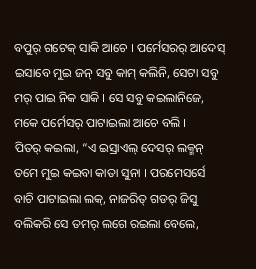ବପୁର୍ ଗଟେକ୍ ସାକି ଆଚେ । ପର୍ମେସରର୍ ଆଦେସ୍ ଇସାବେ ମୁଇ ଜନ୍ ସବୁ କାମ୍ କଲିନି, ସେଟା ସବୁ ମର୍ ପାଇ ନିକ ସାକି । ସେ ସବୁ କଇଲାନିଜେ, ମକେ ପର୍ମେସର୍ ପାଟାଇଲା ଆଚେ ବଲି ।
ପିତର୍ କଇଲା, “ଏ ଇସ୍ରାଏଲ୍ ଦେସର୍ ଲକ୍ମନ୍ ତମେ ମୁଇ କଇବା କାତା ସୁନା । ପରମେସର୍ସେ ବାଚି ପାଟାଇଲା ଲକ୍, ନାଜରିତ୍ ଗଡର୍ ଜିସୁ ବଲିକରି ସେ ତମର୍ ଲଗେ ରଇଲା ବେଲେ,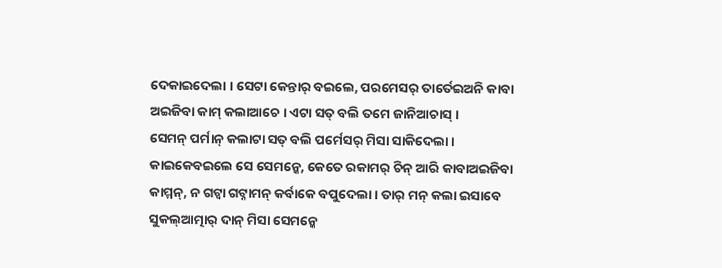ଦେକାଇଦେଲା । ସେଟା କେନ୍ତାର୍ ବଇଲେ, ପରମେସର୍ ତାର୍ତେଇଅନି କାବା ଅଇଜିବା କାମ୍ କଲାଆଚେ । ଏଟା ସତ୍ ବଲି ତମେ ଜାନିଆଚାସ୍ ।
ସେମନ୍ ପର୍ମାନ୍ କଲାଟା ସତ୍ ବଲି ପର୍ମେସର୍ ମିସା ସାକିଦେଲା । କାଇକେବଇଲେ ସେ ସେମନ୍କେ, କେତେ ରକାମର୍ ଚିନ୍ ଆରି କାବାଅଇଜିବା କାମ୍ମନ୍, ନ ଗଟ୍ବା ଗଟ୍ନାମନ୍ କର୍ବାକେ ବପୁଦେଲା । ତାର୍ ମନ୍ କଲା ଇସାବେ ସୁକଲ୍ଆତ୍ମାର୍ ଦାନ୍ ମିସା ସେମନ୍କେ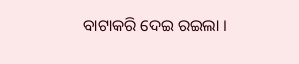ବାଟାକରି ଦେଇ ରଇଲା ।